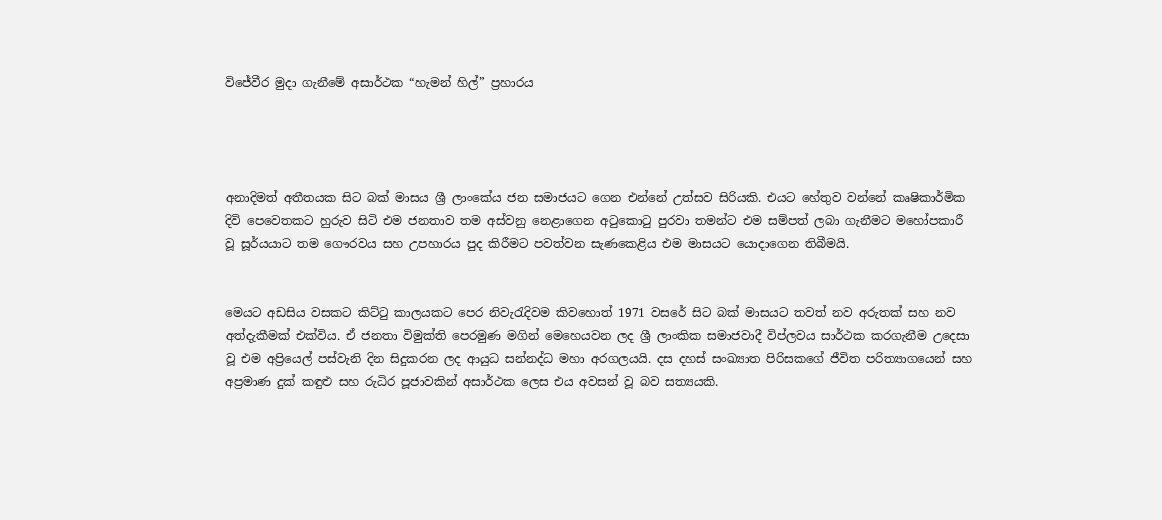විජේවීර මුදා ගැනීමේ අසාර්ථක “හැමන් හිල්” ප්‍රහාරය




අනාදිමත් අතීතයක සිට බක් මාසය ශ්‍රී ලාංකේය ජන සමාජයට ගෙන එන්නේ උත්සව සිරියකි. එයට හේතුව වන්නේ කෘෂිකාර්මික දිවි පෙවෙතකට හුරුව සිටි එම ජනතාව තම අස්වනු නෙළාගෙන අටුකොටු පුරවා තමන්ට එම සම්පත් ලබා ගැනීමට මහෝපකාරී වූ සූර්යයාට තම ගෞරවය සහ උපහාරය පුද කිරීමට පවත්වන සැණකෙළිය එම මාසයට යොදාගෙන තිබීමයි.


මෙයට අඩසිය වසකට කිට්ටු කාලයකට පෙර නිවැරැදිවම කිවහොත් 1971 වසරේ සිට බක් මාසයට තවත් නව අරුතක් සහ නව අත්දැකීමක් එක්විය. ඒ ජනතා විමුක්ති පෙරමුණ මගින් මෙහෙයවන ලද ශ්‍රී ලාංකික සමාජවාදී විප්ලවය සාර්ථක කරගැනීම උදෙසා වූ එම අප්‍රියෙල් පස්වැනි දින සිදුකරන ලද ආයුධ සන්නද්ධ මහා අරගලයයි. දස දහස් සංඛ්‍යාත පිරිසකගේ ජීවිත පරිත්‍යාගයෙන් සහ අප්‍රමාණ දුක් කඳුළු සහ රුධිර පූජාවකින් අසාර්ථක ලෙස එය අවසන් වූ බව සත්‍යයකි.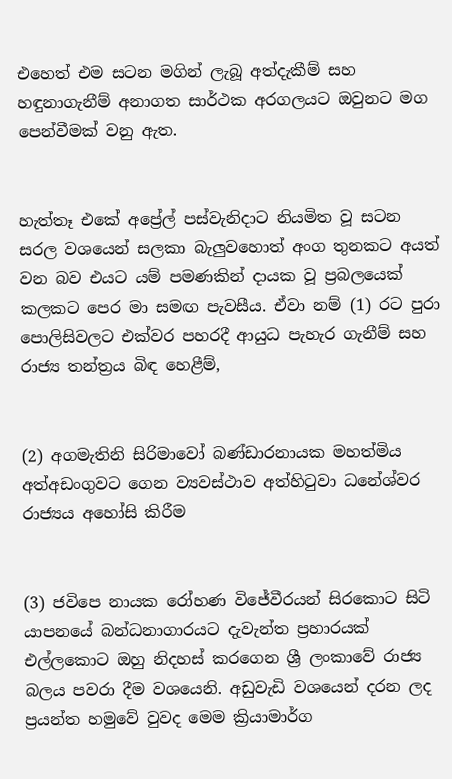එහෙත් එම සටන මගින් ලැබූ අත්දැකීම් සහ හඳුනාගැනීම් අනාගත සාර්ථක අරගලයට ඔවුනට මග පෙන්වීමක් වනු ඇත.


හැත්තෑ එකේ අප්‍රේල් පස්වැනිදාට නියමිත වූ සටන සරල වශයෙන් සලකා බැලුවහොත් අංග තුනකට අයත් වන බව එයට යම් පමණකින් දායක වූ ප්‍රබලයෙක් කලකට පෙර මා සමඟ පැවසීය. ඒවා නම් (1) රට පුරා පොලිසිවලට එක්වර පහරදී ආයුධ පැහැර ගැනීම් සහ රාජ්‍ය තන්ත්‍රය බිඳ හෙළීම්,


(2) අගමැතිනි සිරිමාවෝ බණ්ඩාරනායක මහත්මිය අත්අඩංගුවට ගෙන ව්‍යවස්ථාව අත්හිටුවා ධනේශ්වර රාජ්‍යය අහෝසි කිරීම


(3) ජවිපෙ නායක රෝහණ විජේවීරයන් සිරකොට සිටි යාපනයේ බන්ධනාගාරයට දැවැන්ත ප්‍රහාරයක් එල්ලකොට ඔහු නිදහස් කරගෙන ශ්‍රී ලංකාවේ රාජ්‍ය බලය පවරා දීම වශයෙනි. අඩුවැඩි වශයෙන් දරන ලද ප්‍රයන්ත හමුවේ වුවද මෙම ක්‍රියාමාර්ග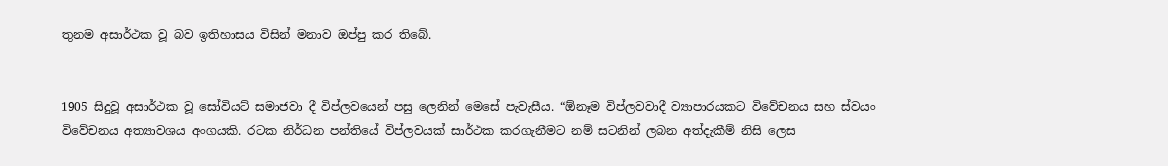තුනම අසාර්ථක වූ බව ඉතිහාසය විසින් මනාව ඔප්පු කර තිබේ.


1905 සිදුවූ අසාර්ථක වූ සෝවියට් සමාජවා දී විප්ලවයෙන් පසු ලෙනින් මෙසේ පැවැසීය. “ඕනෑම විප්ලවවාදී ව්‍යාපාරයකට විවේචනය සහ ස්වයං විවේචනය අත්‍යාවශය අංගයකි. රටක නිර්ධන පන්තියේ විප්ලවයක් සාර්ථක කරගැනීමට නම් සටනින් ලබන අත්දැකීම් නිසි ලෙස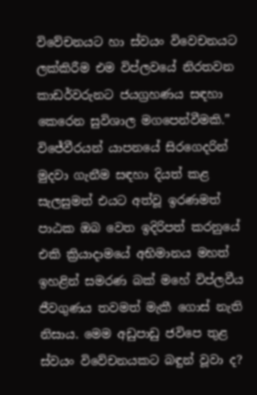විවේචනයට හා ස්වයං විවෙචනයට ලක්කිරීම එම විප්ලවයේ නිරතවන කාඩර්වරුනට ජයග්‍රහණය සඳහා කෙරෙන සුවිශාල මගපෙන්වීමකි.” විජේවීරයන් යාපනයේ සිරගෙදරින් මුදවා ගැනීම සඳහා දියත් කළ සැලසුමත් එයට අත්වූ ඉරණමත් පාඨක ඔබ වෙත ඉදිරිපත් කරනුයේ එකි ක්‍රියාදාමයේ අභිමානය මහත් ඉහළින් සමරණ බක් මහේ විප්ලවීය ජීවගුණය තවමත් මැකී ගොස් නැති නිසාය. මෙම අඩුපාඩු ජවිපෙ තුළ ස්වයං විවේචනයකට බඳුන් වූවා ද?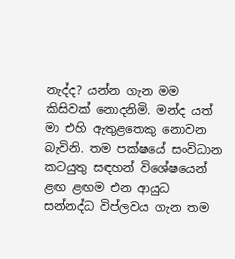නැද්ද? යන්න ගැන මම කිසිවක් නොදනිමි. මන්ද යත් මා එහි ඇතුළතෙකු නොවන බැවිනි. තම පක්ෂයේ සංවිධාන කටයුතු සඳහන් විශේෂයෙන් ළඟ ළඟම එන ආයුධ සන්නද්ධ විප්ලවය ගැන තම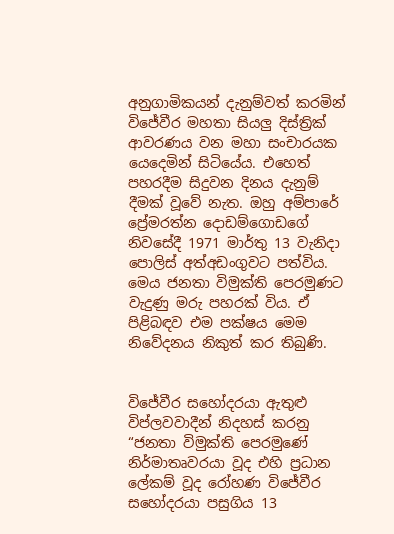අනුගාමිකයන් දැනුම්වත් කරමින් විජේවීර මහතා සියලු දිස්ත්‍රික් ආවරණය වන මහා සංචාරයක යෙදෙමින් සිටියේය. එහෙත් පහරදීම සිදුවන දිනය දැනුම් දීමක් වූවේ නැත. ඔහු අම්පාරේ ප්‍රේමරත්න දොඩම්ගොඩගේ නිවසේදී 1971 මාර්තු 13 වැනිදා පොලිස් අත්අඩංගුවට පත්විය. මෙය ජනතා විමුක්ති පෙරමුණට වැදුණු මරු පහරක් විය. ඒ පිළිබඳව එම පක්ෂය මෙම නිවේදනය නිකුත් කර තිබුණි.


විජේවීර සහෝදරයා ඇතුළු
විප්ලවවාදීන් නිදහස් කරනු
“ජනතා විමුක්ති පෙරමුණේ නිර්මාතෘවරයා වූද එහි ප්‍රධාන ලේකම් වූද රෝහණ විජේවීර සහෝදරයා පසුගිය 13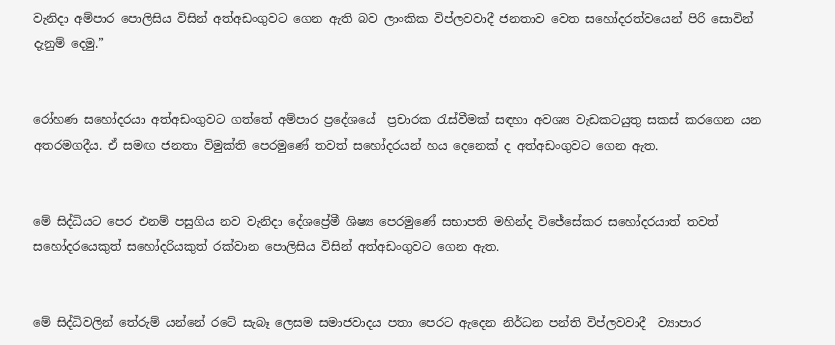වැනිදා අම්පාර පොලිසිය විසින් අත්අඩංගුවට ගෙන ඇති බව ලාංකික විප්ලවවාදී ජනතාව වෙත සහෝදරත්වයෙන් පිරි සොවින් දැනුම් දෙමු.”


රෝහණ සහෝදරයා අත්අඩංගුවට ගත්තේ අම්පාර ප්‍රදේශයේ  ප්‍රචාරක රැස්වීමක් සඳහා අවශ්‍ය වැඩකටයුතු සකස් කරගෙන යන අතරමගදීය. ඒ සමඟ ජනතා විමුක්ති පෙරමුණේ තවත් සහෝදරයන් හය දෙනෙක් ද අත්අඩංගුවට ගෙන ඇත.


මේ සිද්ධියට පෙර එනම් පසුගිය නව වැනිදා දේශප්‍රේමී ශිෂ්‍ය පෙරමුණේ සභාපති මහින්ද විජේසේකර සහෝදරයාත් තවත් සහෝදරයෙකුත් සහෝදරියකුත් රක්වාන පොලිසිය විසින් අත්අඩංගුවට ගෙන ඇත.


මේ සිද්ධිවලින් තේරුම් යන්නේ රටේ සැබෑ ලෙසම සමාජවාදය පතා පෙරට ඇදෙන නිර්ධන පන්ති විප්ලවවාදී  ව්‍යාපාර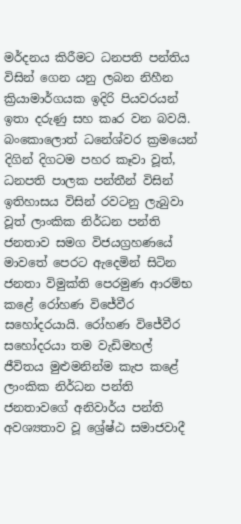මර්දනය කිරීමට ධනපති පන්තිය විසින් ගෙන යනු ලබන නිහීන ක්‍රියාමාර්ගයක ඉදිරි පියවරයන් ඉතා දරුණු සහ කෘර වන බවයි. බංකොලොත් ධනේශ්වර ක්‍රමයෙන් දිගින් දිගටම පහර කෑවා වූත්, ධනපති පාලක පන්තීන් විසින් ඉතිහාසය විසින් රවටනු ලැබුවා වූත් ලාංකික නිර්ධන පන්ති ජනතාව සමග විජයග්‍රහණයේ මාවතේ පෙරට ඇදෙමින් සිටින ජනතා විමුක්ති පෙරමුණ ආරම්භ කළේ රෝහණ විජේවීර සහෝදරයායි. රෝහණ විජේවීර සහෝදරයා තම වැඩිමහල් ජීවිතය මුළුමනින්ම කැප කළේ ලාංකික නිර්ධන පන්ති ජනතාවගේ අනිවාර්ය පන්ති අවශ්‍යතාව වූ ශ්‍රේෂ්ඨ සමාජවාදී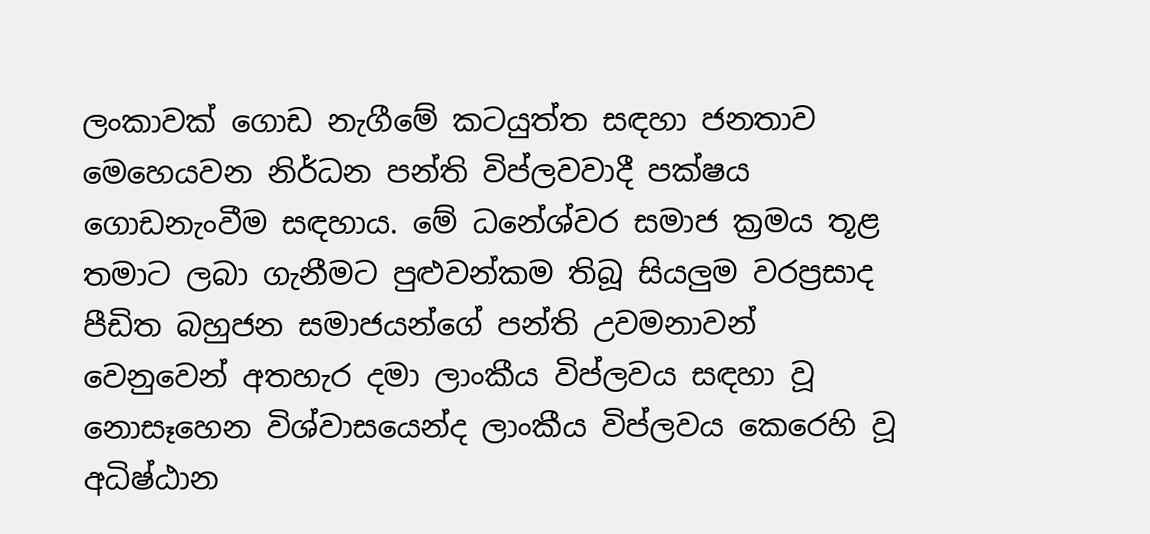ලංකාවක් ගොඩ නැගීමේ කටයුත්ත සඳහා ජනතාව මෙහෙයවන නිර්ධන පන්ති විප්ලවවාදී පක්ෂය ගොඩනැංවීම සඳහාය. මේ ධනේශ්වර සමාජ ක්‍රමය තූළ තමාට ලබා ගැනීමට පුළුවන්කම තිබූ සියලුම වරප්‍රසාද පීඩිත බහුජන සමාජයන්ගේ පන්ති උවමනාවන් වෙනුවෙන් අතහැර දමා ලාංකීය විප්ලවය සඳහා වූ නොසෑහෙන විශ්වාසයෙන්ද ලාංකීය විප්ලවය කෙරෙහි වූ අධිෂ්ඨාන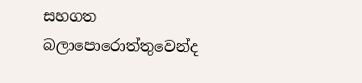සහගත බලාපොරොත්තුවෙන්ද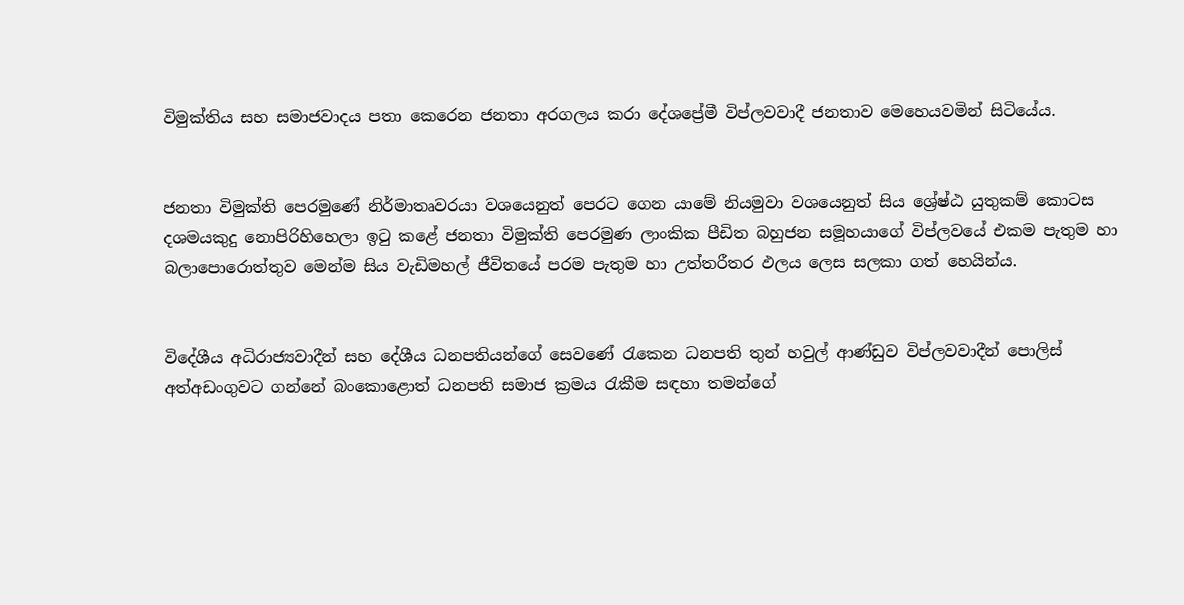විමුක්තිය සහ සමාජවාදය පතා කෙරෙන ජනතා අරගලය කරා දේශප්‍රේමී විප්ලවවාදී ජනතාව මෙහෙයවමින් සිටියේය.


ජනතා විමුක්ති පෙරමුණේ නිර්මාතෘවරයා වශයෙනුත් පෙරට ගෙන යාමේ නියමුවා වශයෙනුත් සිය ශ්‍රේෂ්ඨ යුතුකම් කොටස දශමයකුදු නොපිරිහිහෙලා ඉටු කළේ ජනතා විමුක්ති පෙරමුණ ලාංකික පීඩිත බහුජන සමූහයාගේ විප්ලවයේ එකම පැතුම හා බලාපොරොත්තුව මෙන්ම සිය වැඩිමහල් ජීවිතයේ පරම පැතුම හා උත්තරීතර ඵලය ලෙස සලකා ගත් හෙයින්ය.


විදේශීය අධිරාජ්‍යවාදීන් සහ දේශීය ධනපතියන්ගේ සෙවණේ රැකෙන ධනපති තුන් හවුල් ආණ්ඩුව විප්ලවවාදීන් පොලිස් අත්අඩංගුවට ගන්නේ බංකොළොත් ධනපති සමාජ ක්‍රමය රැකීම සඳහා තමන්ගේ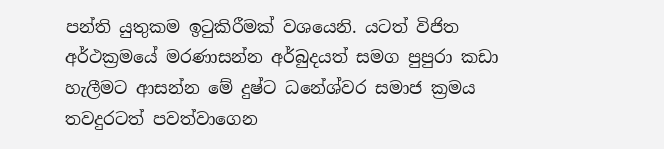පන්ති යුතුකම ඉටුකිරීමක් වශයෙනි. යටත් විජිත අර්ථක්‍රමයේ මරණාසන්න අර්බුදයත් සමග පුපුරා කඩා හැලීමට ආසන්න මේ දුෂ්ට ධනේශ්වර සමාජ ක්‍රමය තවදුරටත් පවත්වාගෙන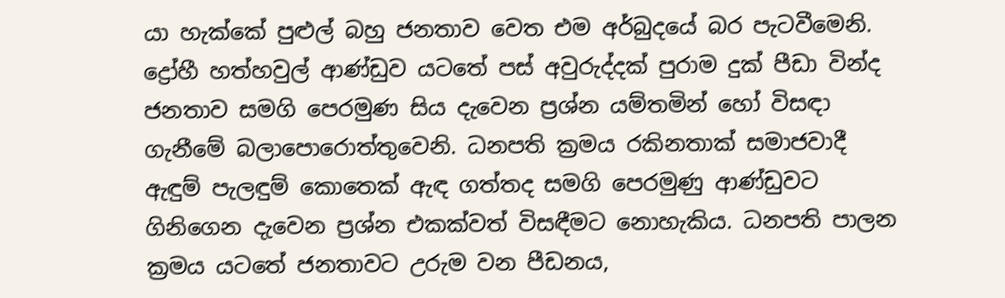යා හැක්කේ පුළුල් බහු ජනතාව වෙත එම අර්බුදයේ බර පැටවීමෙනි. ද්‍රෝහී හත්හවුල් ආණ්ඩුව යටතේ පස් අවුරුද්දක් පුරාම දුක් පීඩා වින්ද ජනතාව සමගි පෙරමුණ සිය දැවෙන ප්‍රශ්න යම්තමින් හෝ විසඳා ගැනීමේ බලාපොරොත්තුවෙනි. ධනපති ක්‍රමය රකිනතාක් සමාජවාදී ඇඳුම් පැලඳුම් කොතෙක් ඇඳ ගත්තද සමගි පෙරමුණු ආණ්ඩුවට ගිනිගෙන දැවෙන ප්‍රශ්න එකක්වත් විසඳීමට නොහැකිය. ධනපති පාලන ක්‍රමය යටතේ ජනතාවට උරුම වන පීඩනය,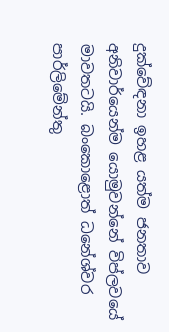දුක්වේඳනා ඉහළ යත්ම ජනතාව අනිවාර්යෙන්ම යොමුවන්නේ විප්ලවයේ මාවතටයි. බංකොළොත් ධනේශ්වර පාර්ලිමේන්තු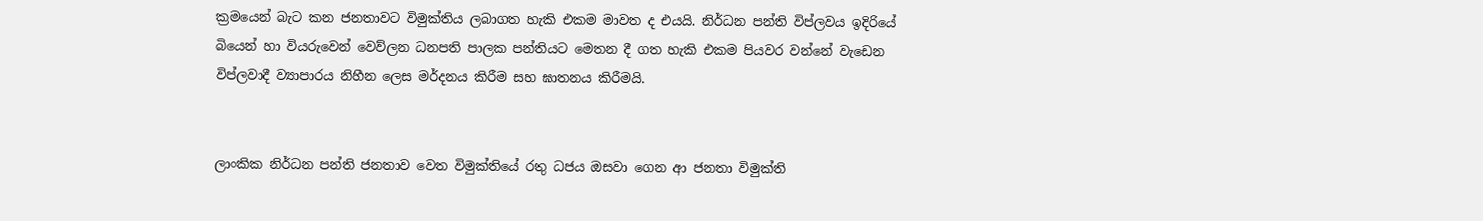ක්‍රමයෙන් බැට කන ජනතාවට විමුක්තිය ලබාගත හැකි එකම මාවත ද එයයි. නිර්ධන පන්ති විප්ලවය ඉදිරියේ බියෙන් හා වියරුවෙන් වෙව්ලන ධනපති පාලක පන්තියට මෙතන දී ගත හැකි එකම පියවර වන්නේ වැඩෙන විප්ලවාදී ව්‍යාපාරය නිහීන ලෙස මර්දනය කිරීම සහ ඝාතනය කිරීමයි.


ලාංකික නිර්ධන පන්ති ජනතාව වෙත විමුක්තියේ රතු ධජය ඔසවා ගෙන ආ ජනතා විමුක්ති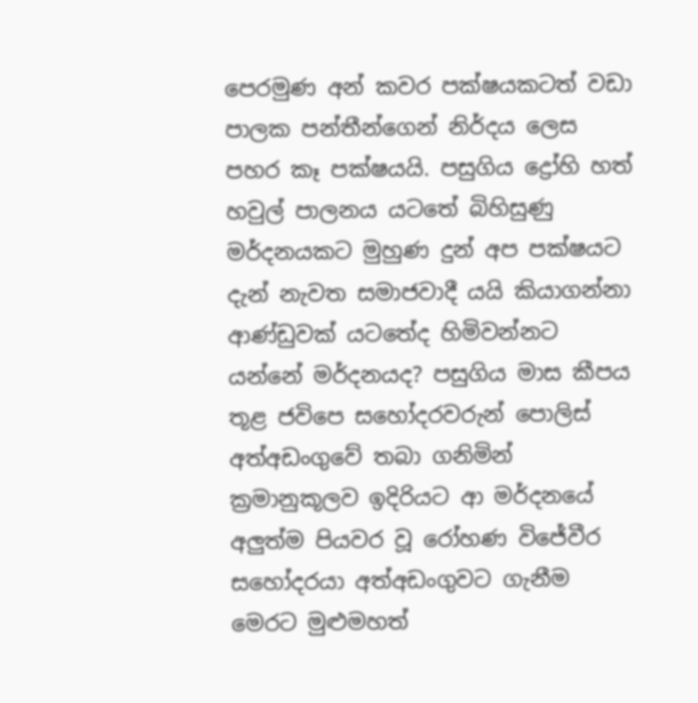පෙරමුණ අන් කවර පක්ෂයකටත් වඩා පාලක පන්තීන්ගෙන් නිර්දය ලෙස පහර කෑ පක්ෂයයි. පසුගිය ද්‍රෝහි හත් හවුල් පාලනය යටතේ බිහිසුණු මර්දනයකට මුහුණ දුන් අප පක්ෂයට දැන් නැවත සමාජවාදී යයි කියාගන්නා ආණ්ඩුවක් යටතේද හිමිවන්නට යන්නේ මර්දනයද? පසුගිය මාස කීපය තූළ ජවිපෙ සහෝදරවරුන් පොලිස් අත්අඩංගුවේ තබා ගනිමින් ක්‍රමානුකූලව ඉදිරියට ආ මර්දනයේ අලුත්ම පියවර වූ රෝහණ විජේවීර සහෝදරයා අත්අඩංගුවට ගැනීම මෙරට මුළුමහත්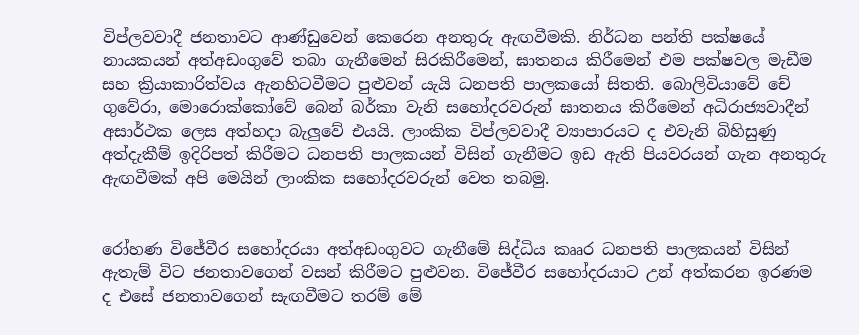විප්ලවවාදී ජනතාවට ආණ්ඩුවෙන් කෙරෙන අනතුරු ඇඟවීමකි. නිර්ධන පන්ති පක්ෂයේ නායකයන් අත්අඩංගුවේ තබා ගැනීමෙන් සිරකිරීමෙන්, ඝාතනය කිරීමෙන් එම පක්ෂවල මැඩීම සහ ක්‍රියාකාරිත්වය ඇනහිටවීමට පුළුවන් යැයි ධනපති පාලකයෝ සිතති. බොලිවියාවේ චේ ගුවේරා, මොරොක්කෝවේ බෙන් බර්කා වැනි සහෝදරවරුන් ඝාතනය කිරීමෙන් අධිරාජ්‍යවාදීන් අසාර්ථක ලෙස අත්හදා බැලුවේ එයයි. ලාංකික විප්ලවවාදී ව්‍යාපාරයට ද එවැනි බිහිසුණු අත්දැකීම් ඉදිරිපත් කිරීමට ධනපති පාලකයන් විසින් ගැනීමට ඉඩ ඇති පියවරයන් ගැන අනතුරු ඇඟවීමක් අපි මෙයින් ලාංකික සහෝදරවරුන් වෙත තබමු.


රෝහණ විජේවීර සහෝදරයා අත්අඩංගුවට ගැනීමේ සිද්ධිය කෲර ධනපති පාලකයන් විසින් ඇතැම් විට ජනතාවගෙන් වසන් කිරීමට පුළුවන. විජේවීර සහෝදරයාට උන් අත්කරන ඉරණම ද එසේ ජනතාවගෙන් සැඟවීමට තරම් මේ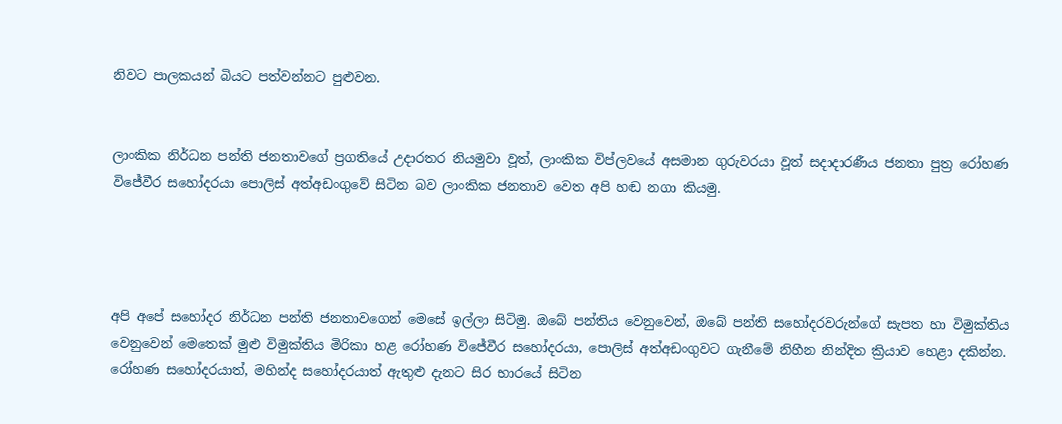නිවට පාලකයන් බියට පත්වන්නට පුළුවන.


ලාංකික නිර්ධන පන්ති ජනතාවගේ ප්‍රගතියේ උදාරතර නියමුවා වූත්, ලාංකික විප්ලවයේ අසමාන ගුරුවරයා වූත් සදාදාරණීය ජනතා පුත්‍ර රෝහණ විජේවීර සහෝදරයා පොලිස් අත්අඩංගුවේ සිටින බව ලාංකික ජනතාව වෙත අපි හඬ නගා කියමු.




අපි අපේ සහෝදර නිර්ධන පන්ති ජනතාවගෙන් මෙසේ ඉල්ලා සිටිමු. ඔබේ පන්තිය වෙනුවෙන්, ඔබේ පන්ති සහෝදරවරුන්ගේ සැපත හා විමුක්තිය වෙනුවෙන් මෙතෙක් මුළු විමුක්තිය මිරිකා හළ රෝහණ විජේවීර සහෝදරයා, පොලිස් අත්අඩංගුවට ගැනීමේ නිහීන නින්දිත ක්‍රියාව හෙළා දකින්න. රෝහණ සහෝදරයාත්, මහින්ද සහෝදරයාත් ඇතුළු දැනට සිර භාරයේ සිටින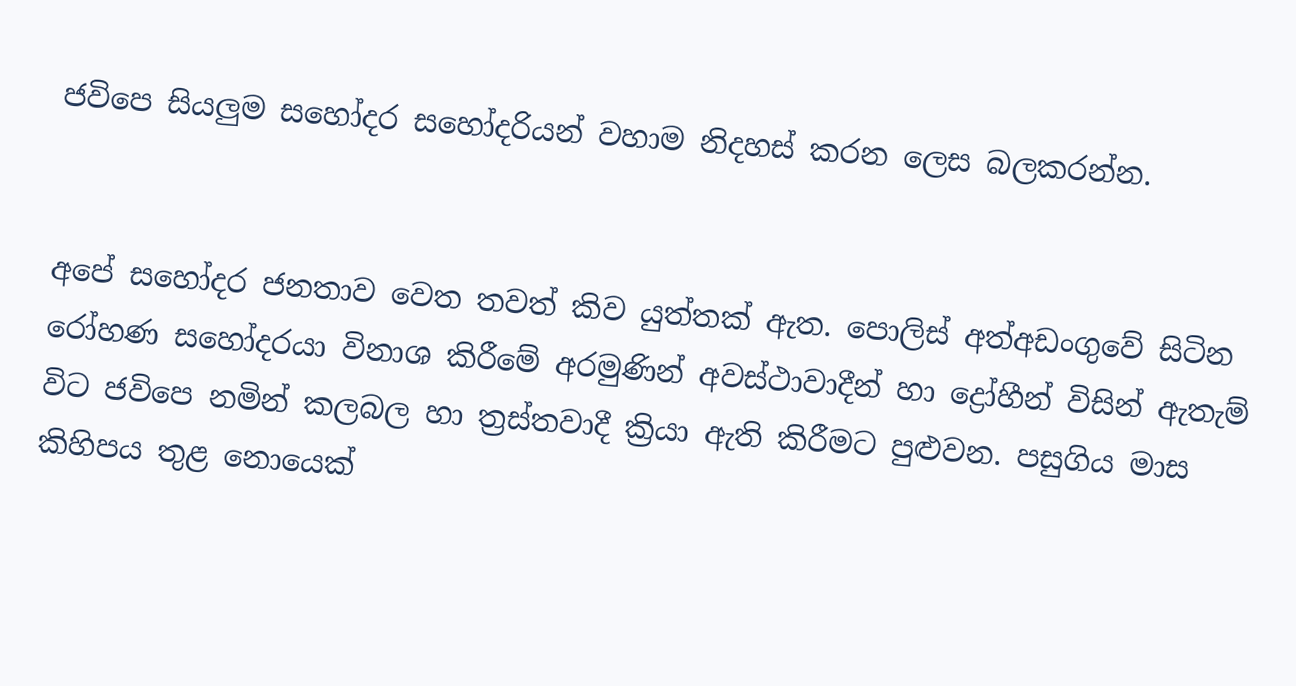ජවිපෙ සියලුම සහෝදර සහෝදරියන් වහාම නිදහස් කරන ලෙස බලකරන්න.


අපේ සහෝදර ජනතාව වෙත තවත් කිව යුත්තක් ඇත. පොලිස් අත්අඩංගුවේ සිටින රෝහණ සහෝදරයා විනාශ කිරීමේ අරමුණින් අවස්ථාවාදීන් හා ද්‍රෝහීන් විසින් ඇතැම් විට ජවිපෙ නමින් කලබල හා ත්‍රස්තවාදී ක්‍රියා ඇති කිරීමට පුළුවන. පසුගිය මාස කිහිපය තුළ නොයෙක්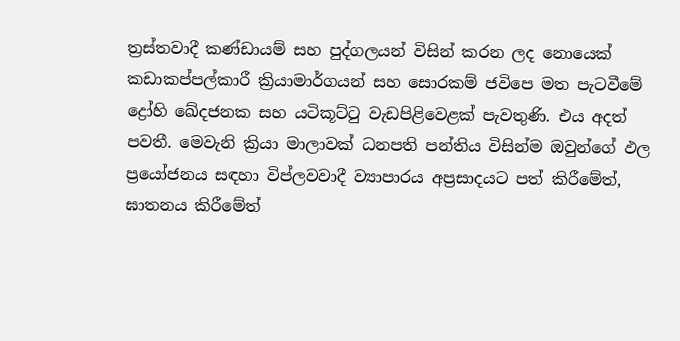ත්‍රස්තවාදී කණ්ඩායම් සහ පුද්ගලයන් විසින් කරන ලද නොයෙක් කඩාකප්පල්කාරී ක්‍රියාමාර්ගයන් සහ සොරකම් ජවිපෙ මත පැටවීමේ ද්‍රෝහි ඛේදජනක සහ යටිකූට්ටු වැඩපිළිවෙළක් පැවතුණි. එය අදත් පවතී. මෙවැනි ක්‍රියා මාලාවක් ධනපති පන්තිය විසින්ම ඔවුන්ගේ ඵල ප්‍රයෝජනය සඳහා විප්ලවවාදී ව්‍යාපාරය අප්‍රසාදයට පත් කිරීමේත්, ඝාතනය කිරීමේත්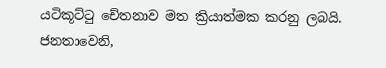යටිකූට්ටු චේතනාව මත ක්‍රියාත්මක කරනු ලබයි.
ජනතාවෙනි,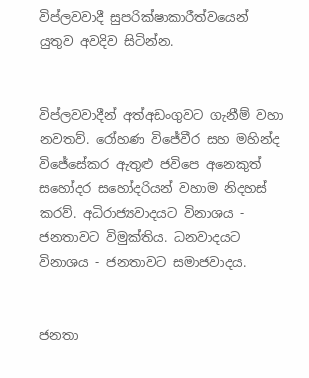විප්ලවවාදී සුපරික්ෂාකාරීත්වයෙන් යුතුව අවදිව සිටින්න.


විප්ලවවාදීන් අත්අඩංගුවට ගැනීම් වහා නවතව්. රෝහණ විජේවීර සහ මහින්ද විජේසේකර ඇතුළු ජවිපෙ අනෙකුත් සහෝදර සහෝදරියන් වහාම නිදහස් කරව්. අධිරාජ්‍යවාදයට විනාශය - ජනතාවට විමුක්තිය. ධනවාදයට විනාශය - ජනතාවට සමාජවාදය.


ජනතා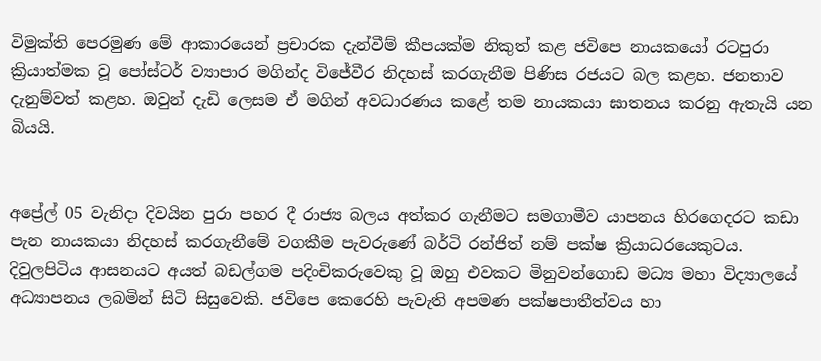විමුක්ති පෙරමුණ මේ ආකාරයෙන් ප්‍රචාරක දැන්වීම් කීපයක්ම නිකුත් කළ ජවිපෙ නායකයෝ රටපුරා ක්‍රියාත්මක වූ පෝස්ටර් ව්‍යාපාර මගින්ද විජේවීර නිදහස් කරගැනීම පිණිස රජයට බල කළහ. ජනතාව දැනුම්වත් කළහ. ඔවුන් දැඩි ලෙසම ඒ මගින් අවධාරණය කළේ තම නායකයා ඝාතනය කරනු ඇතැයි යන බියයි.


අප්‍රේල් 05 වැනිදා දිවයින පුරා පහර දී රාජ්‍ය බලය අත්කර ගැනීමට සමගාමීව යාපනය හිරගෙදරට කඩා පැන නායකයා නිදහස් කරගැනීමේ වගකීම පැවරුණේ බර්ටි රන්ජිත් නම් පක්ෂ ක්‍රියාධරයෙකුටය. දිවුලපිටිය ආසනයට අයත් බඩල්ගම පදිංචිකරුවෙකු වූ ඔහු එවකට මිනුවන්ගොඩ මධ්‍ය මහා විද්‍යාලයේ අධ්‍යාපනය ලබමින් සිටි සිසුවෙකි. ජවිපෙ කෙරෙහි පැවැති අපමණ පක්ෂපාතීත්වය හා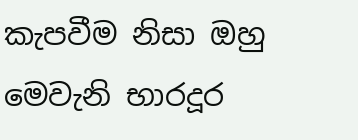කැපවීම නිසා ඔහු මෙවැනි භාරදූර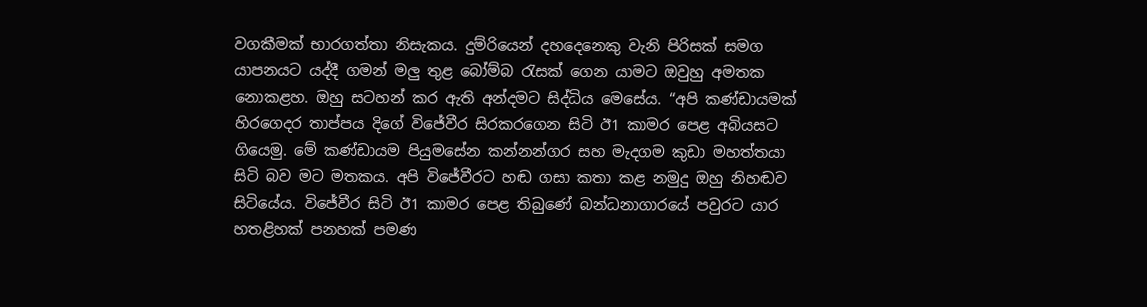වගකීමක් භාරගත්තා නිසැකය. දුම්රියෙන් දහදෙනෙකු වැනි පිරිසක් සමග යාපනයට යද්දී ගමන් මලු තුළ බෝම්බ රැසක් ගෙන යාමට ඔවුහු අමතක නොකළහ. ඔහු සටහන් කර ඇති අන්දමට සිද්ධිය මෙසේය. “අපි කණ්ඩායමක් හිරගෙදර තාප්පය දිගේ විජේවීර සිරකරගෙන සිටි ඊ1 කාමර පෙළ අබියසට ගියෙමු. මේ කණ්ඩායම පියුමසේන කන්නන්ගර සහ මැදගම කුඩා මහත්තයා සිටි බව මට මතකය. අපි විජේවීරට හඬ ගසා කතා කළ නමුදු ඔහු නිහඬව සිටියේය. විජේවීර සිටි ඊ1 කාමර පෙළ තිබුණේ බන්ධනාගාරයේ පවුරට යාර හතළිහක් පනහක් පමණ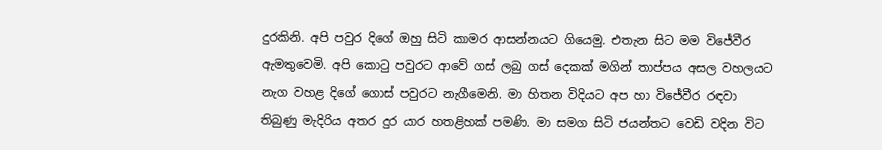දුරකිනි. අපි පවුර දිගේ ඔහු සිටි කාමර ආසන්නයට ගියෙමු. එතැන සිට මම විජේවීර ඇමතුවෙමි. අපි කොටු පවුරට ආවේ ගස් ලබු ගස් දෙකක් මගින් තාප්පය අසල වහලයට නැග වහළ දිගේ ගොස් පවුරට නැගීමෙනි. මා හිතන විදියට අප හා විජේවීර රඳවා තිබුණු මැදිරිය අතර දුර යාර හතළිහක් පමණි. මා සමග සිටි ජයන්තට වෙඩි වදින විට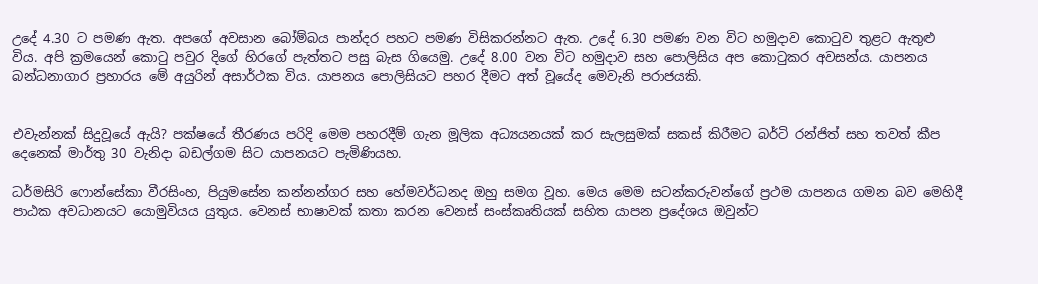උදේ 4.30 ට පමණ ඇත. අපගේ අවසාන බෝම්බය පාන්දර පහට පමණ විසිකරන්නට ඇත. උදේ 6.30 පමණ වන විට හමුදාව කොටුව තුළට ඇතුළු විය. අපි ක්‍රමයෙන් කොටු පවුර දිගේ හිරගේ පැත්තට පසු බැස ගියෙමු. උදේ 8.00 වන විට හමුදාව සහ පොලිසිය අප කොටුකර අවසන්ය. යාපනය බන්ධනාගාර ප්‍රහාරය මේ අයුරින් අසාර්ථක විය. යාපනය පොලිසියට පහර දීමට අත් වූයේද මෙවැනි පරාජයකි.


එවැන්නක් සිදුවූයේ ඇයි? පක්ෂයේ තීරණය පරිදි මෙම පහරදීම් ගැන මූලික අධ්‍යයනයක් කර සැලසුමක් සකස් කිරීමට බර්ටි රන්ජිත් සහ තවත් කීප දෙනෙක් මාර්තු 30 වැනිදා බඩල්ගම සිට යාපනයට පැමිණියහ.

ධර්මසිරි ෆොන්සේකා වීරසිංහ, පියුමසේන කන්නන්ගර සහ හේමවර්ධනද ඔහු සමග වූහ. මෙය මෙම සටන්කරුවන්ගේ ප්‍රථම යාපනය ගමන බව මෙහිදී පාඨක අවධානයට යොමුවියය යුතුය. වෙනස් භාෂාවක් කතා කරන වෙනස් සංස්කෘතියක් සහිත යාපන ප්‍රදේශය ඔවුන්ට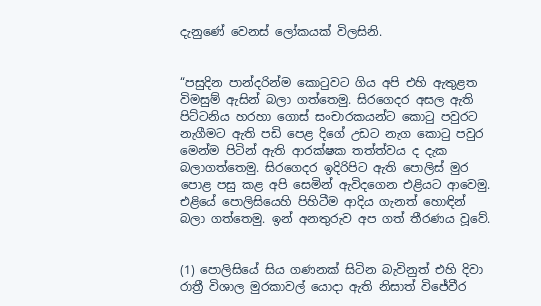දැනුණේ වෙනස් ලෝකයක් විලසිනි.


“පසුදින පාන්දරින්ම කොටුවට ගිය අපි එහි ඇතුළත විමසුම් ඇසින් බලා ගත්තෙමු. සිරගෙදර අසල ඇති පිට්ටනිය හරහා ගොස් සංචාරකයන්ට කොටු පවුරට නැගීමට ඇති පඩි පෙළ දිගේ උඩට නැග කොටු පවුර මෙන්ම පිටින් ඇති ආරක්ෂක තත්ත්වය ද දැක බලාගත්තෙමු. සිරගෙදර ඉදිරිපිට ඇති පොලිස් මුර පොළ පසු කළ අපි සෙමින් ඇවිදගෙන එළියට ආවෙමු. එළියේ පොලිසියෙහි පිහිටීම ආදිය ගැනත් හොඳින් බලා ගත්තෙමු. ඉන් අනතුරුව අප ගත් තීරණය වූවේ.


(1) පොලිසියේ සිය ගණනක් සිටින බැවිනුත් එහි දිවා රාත්‍රී විශාල මුරකාවල් යොදා ඇති නිසාත් විජේවීර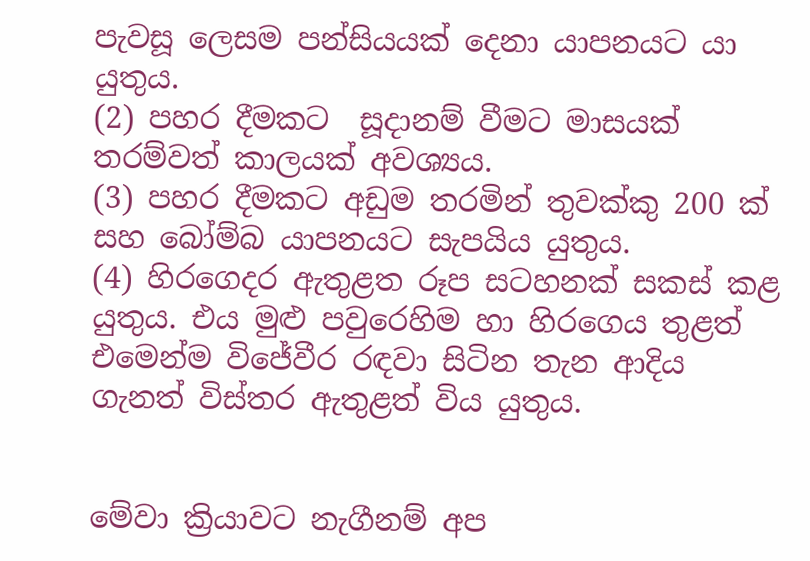පැවසූ ලෙසම පන්සියයක් දෙනා යාපනයට යා යුතුය.
(2) පහර දීමකට  සූදානම් වීමට මාසයක් තරම්වත් කාලයක් අවශ්‍යය.
(3) පහර දීමකට අඩුම තරමින් තුවක්කු 200 ක් සහ බෝම්බ යාපනයට සැපයිය යුතුය.
(4) හිරගෙදර ඇතුළත රූප සටහනක් සකස් කළ යුතුය. එය මුළු පවුරෙහිම හා හිරගෙය තුළත් එමෙන්ම විජේවීර රඳවා සිටින තැන ආදිය ගැනත් විස්තර ඇතුළත් විය යුතුය.


මේවා ක්‍රියාවට නැගීනම් අප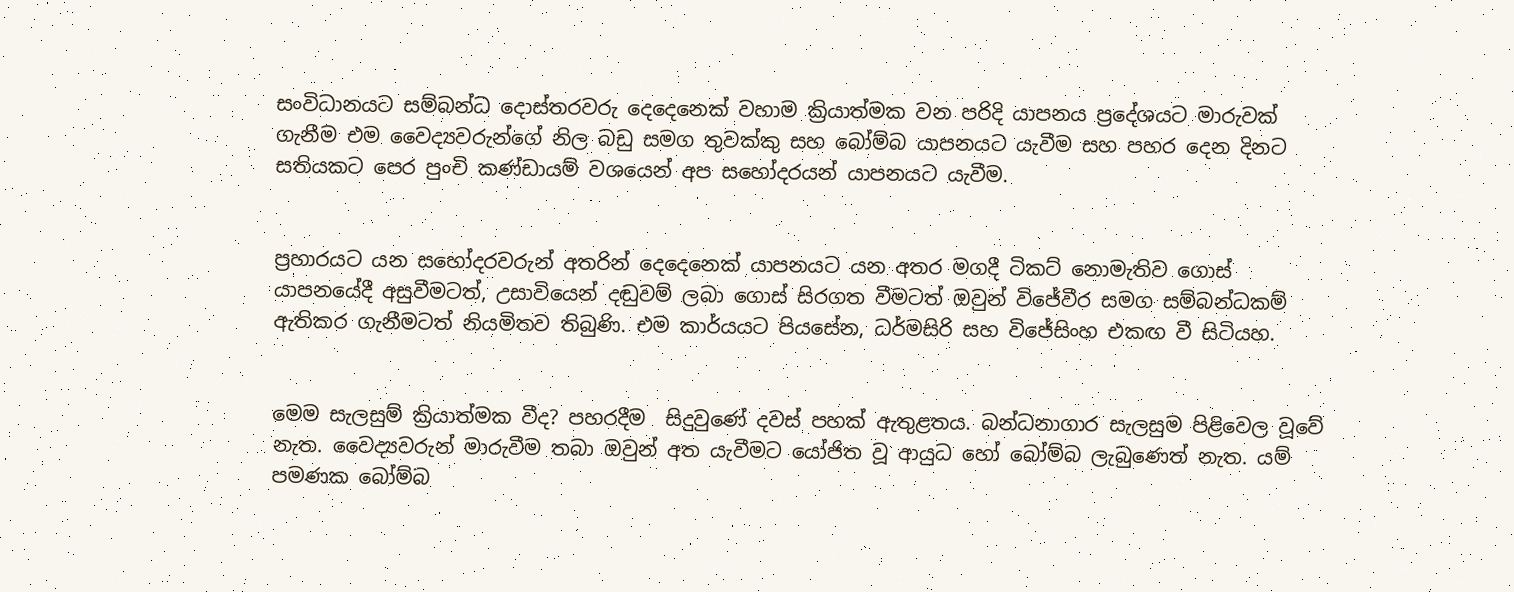සංවිධානයට සම්බන්ධ දොස්තරවරු දෙදෙනෙක් වහාම ක්‍රියාත්මක වන පරිදි යාපනය ප්‍රදේශයට මාරුවක් ගැනීම එම වෛද්‍යවරුන්ගේ නිල බඩු සමග තුවක්කු සහ බෝම්බ යාපනයට යැවීම සහ පහර දෙන දිනට සතියකට පෙර පුංචි කණ්ඩායම් වශයෙන් අප සහෝදරයන් යාපනයට යැවීම.


ප්‍රහාරයට යන සහෝදරවරුන් අතරින් දෙදෙනෙක් යාපනයට යන අතර මගදී ටිකට් නොමැතිව ගොස් යාපනයේදී අසුවීමටත්, උසාවියෙන් දඬුවම් ලබා ගොස් සිරගත වීමටත් ඔවුන් විජේවීර සමග සම්බන්ධකම් ඇතිකර ගැනීමටත් නියමිතව තිබුණි. එම කාර්යයට පියසේන, ධර්මසිරි සහ විජේසිංහ එකඟ වී සිටියහ.


මෙම සැලසුම් ක්‍රියාත්මක වීද? පහරදීම  සිදුවුණේ දවස් පහක් ඇතුළතය. බන්ධනාගාර සැලසුම පිළිවෙල වූවේ නැත. වෛද්‍යවරුන් මාරුවීම තබා ඔවුන් අත යැවීමට යෝජිත වූ ආයුධ හෝ බෝම්බ ලැබුණෙත් නැත. යම් පමණක බෝම්බ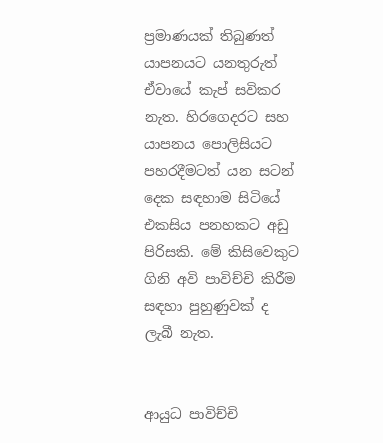ප්‍රමාණයක් තිබුණත් යාපනයට යනතුරුත් ඒවායේ කැප් සවිකර නැත. හිරගෙදරට සහ යාපනය පොලිසියට පහරදීමටත් යන සටන් දෙක සඳහාම සිටියේ එකසිය පනහකට අඩු පිරිසකි. මේ කිසිවෙකුට ගිනි අවි පාවිච්චි කිරීම සඳහා පුහුණුවක් ද ලැබී නැත.


ආයුධ පාවිච්චි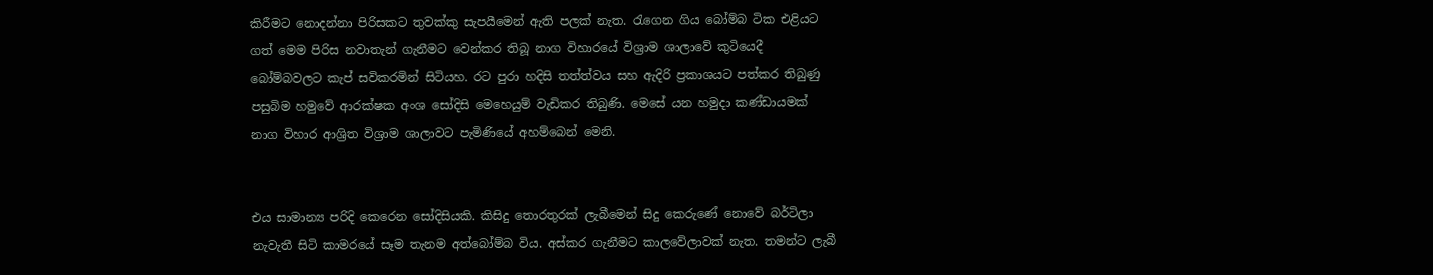කිරීමට නොදන්නා පිරිසකට තුවක්කු සැපයීමෙන් ඇති පලක් නැත. රැගෙන ගිය බෝම්බ ටික එළියට ගත් මෙම පිරිස නවාතැන් ගැනීමට වෙන්කර තිබූ නාග විහාරයේ විශ්‍රාම ශාලාවේ කුටියෙදී බෝම්බවලට කැප් සවිකරමින් සිටියහ. රට පුරා හදිසි තත්ත්වය සහ ඇදිරි ප්‍රකාශයට පත්කර තිබුණු පසුබිම හමුවේ ආරක්ෂක අංශ සෝදිසි මෙහෙයුම් වැඩිකර තිබුණි. මෙසේ යන හමුදා කණ්ඩායමක් නාග විහාර ආශ්‍රිත විශ්‍රාම ශාලාවට පැමිණියේ අහම්බෙන් මෙනි.


එය සාමාන්‍ය පරිදි කෙරෙන සෝදිසියකි. කිසිදු තොරතුරක් ලැබීමෙන් සිදු කෙරුණේ නොවේ බර්ටිලා නැවැතී සිටි කාමරයේ සෑම තැනම අත්බෝම්බ විය. අස්කර ගැනීමට කාලවේලාවක් නැත. තමන්ට ලැබී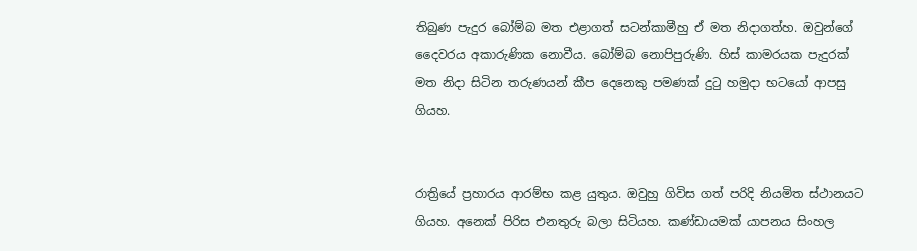තිබුණ පැදුර බෝම්බ මත එළාගත් සටන්කාමීහු ඒ මත නිදාගත්හ. ඔවුන්ගේ දෛවරය අකාරුණික නොවීය. බෝම්බ නොපිපුරුණි. හිස් කාමරයක පැදුරක් මත නිදා සිටින තරුණයන් කීප දෙනෙකු පමණක් දුටු හමුදා භටයෝ ආපසු ගියහ.


රාත්‍රියේ ප්‍රහාරය ආරම්භ කළ යුතුය. ඔවුහු ගිවිස ගත් පරිදි නියමිත ස්ථානයට ගියහ. අනෙක් පිරිස එනතුරු බලා සිටියහ. කණ්ඩායමක් යාපනය සිංහල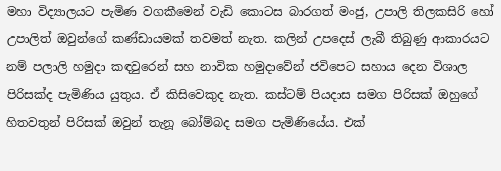මහා විද්‍යාලයට පැමිණ වගකීමෙන් වැඩි කොටස බාරගත් මංජු, උපාලි තිලකසිරි හෝ උපාලිත් ඔවුන්ගේ කණ්ඩායමක් තවමත් නැත. කලින් උපදෙස් ලැබී තිබුණු ආකාරයට නම් පලාලි හමුදා කඳවුරෙන් සහ නාවික හමුදාවේන් ජවිපෙට සහාය දෙන විශාල පිරිසක්ද පැමිණිය යුතුය. ඒ කිසිවෙකුද නැත. කස්ටම් පියදාස සමග පිරිසක් ඔහුගේ හිතවතුන් පිරිසක් ඔවුන් තැනූ බෝම්බද සමග පැමිණියේය. එක්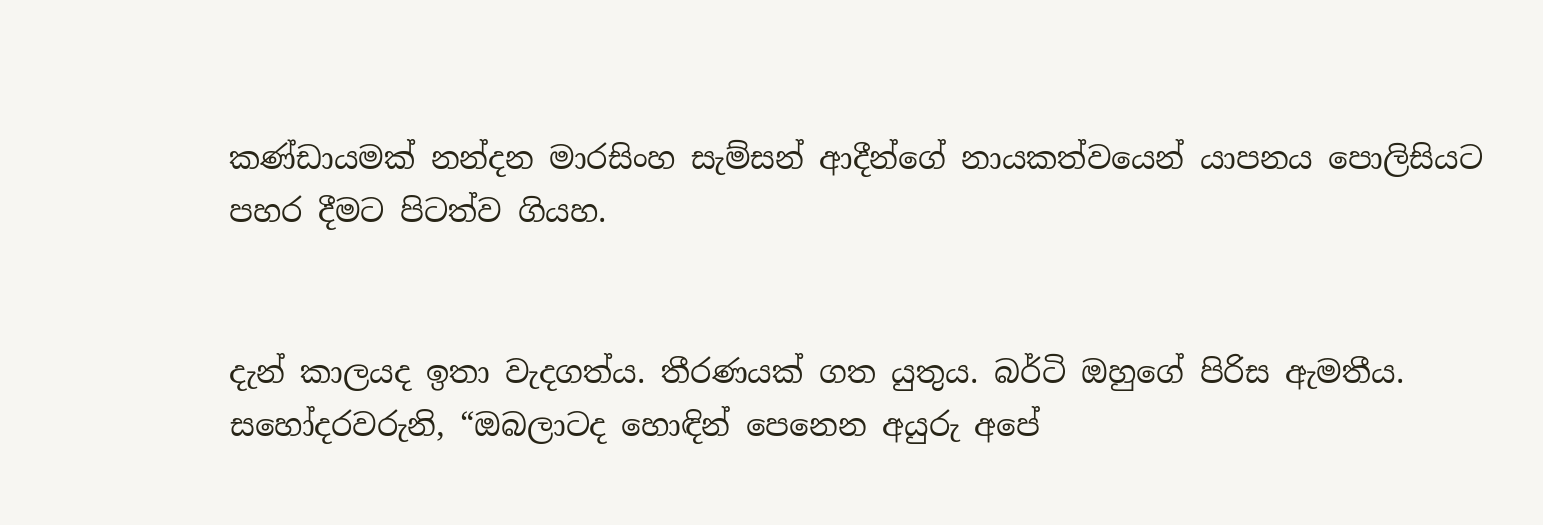කණ්ඩායමක් නන්දන මාරසිංහ සැම්සන් ආදීන්ගේ නායකත්වයෙන් යාපනය පොලිසියට  පහර දීමට පිටත්ව ගියහ.


දැන් කාලයද ඉතා වැදගත්ය. තීරණයක් ගත යුතුය. බර්ටි ඔහුගේ පිරිස ඇමතීය. සහෝදරවරුනි, “ඔබලාටද හොඳින් පෙනෙන අයුරු අපේ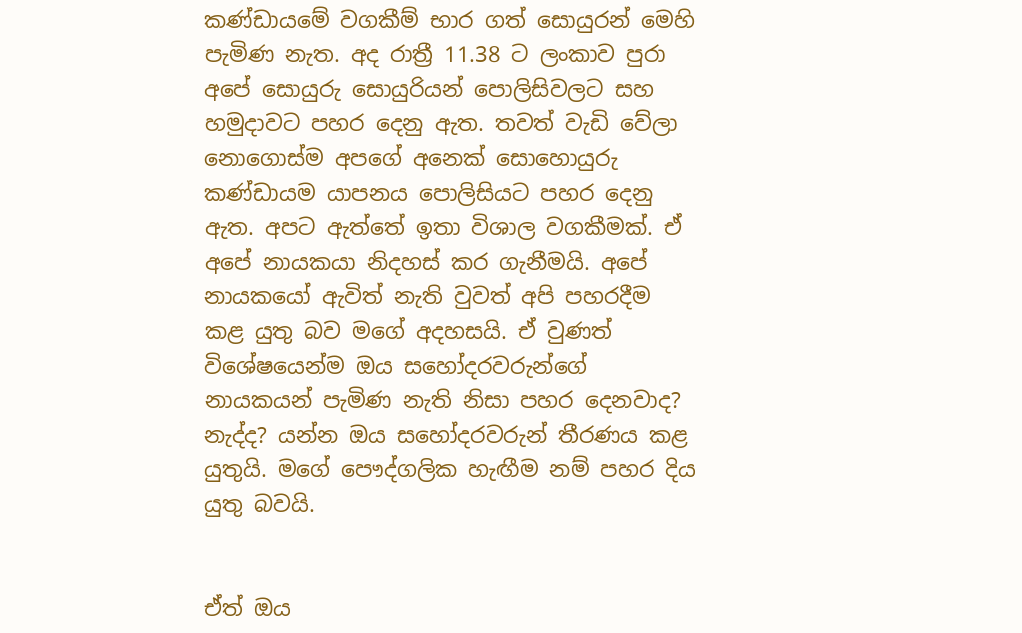කණ්ඩායමේ වගකීම් භාර ගත් සොයුරන් මෙහි පැමිණ නැත. අද රාත්‍රී 11.38 ට ලංකාව පුරා අපේ සොයුරු සොයුරියන් පොලිසිවලට සහ හමුදාවට පහර දෙනු ඇත. තවත් වැඩි වේලා නොගොස්ම අපගේ අනෙක් සොහොයුරු කණ්ඩායම යාපනය පොලිසියට පහර දෙනු ඇත. අපට ඇත්තේ ඉතා විශාල වගකීමක්. ඒ අපේ නායකයා නිදහස් කර ගැනීමයි. අපේ නායකයෝ ඇවිත් නැති වුවත් අපි පහරදීම කළ යුතු බව මගේ අදහසයි. ඒ වුණත් විශේෂයෙන්ම ඔය සහෝදරවරුන්ගේ නායකයන් පැමිණ නැති නිසා පහර දෙනවාද? නැද්ද? යන්න ඔය සහෝදරවරුන් තීරණය කළ යුතුයි. මගේ පෞද්ගලික හැඟීම නම් පහර දිය යුතු බවයි.


ඒත් ඔය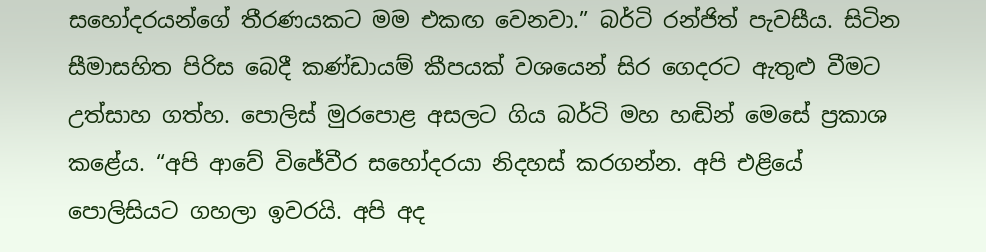සහෝදරයන්ගේ තීරණයකට මම එකඟ වෙනවා.” බර්ටි රන්ජිත් පැවසීය. සිටින සීමාසහිත පිරිස බෙදී කණ්ඩායම් කීපයක් වශයෙන් සිර ගෙදරට ඇතුළු වීමට උත්සාහ ගත්හ. පොලිස් මුරපොළ අසලට ගිය බර්ටි මහ හඬින් මෙසේ ප්‍රකාශ කළේය. “අපි ආවේ විජේවීර සහෝදරයා නිදහස් කරගන්න. අපි එළියේ පොලිසියට ගහලා ඉවරයි. අපි අද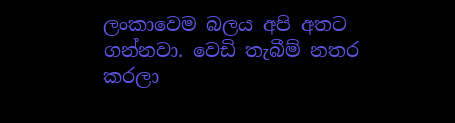ලංකාවෙම බලය අපි අතට ගන්නවා. වෙඩි තැබීම් නතර කරලා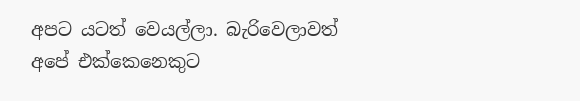අපට යටත් වෙයල්ලා. බැරිවෙලාවත් අපේ එක්කෙනෙකුට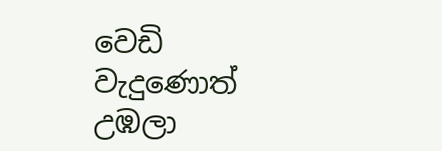වෙඩි වැදුණොත් උඹලා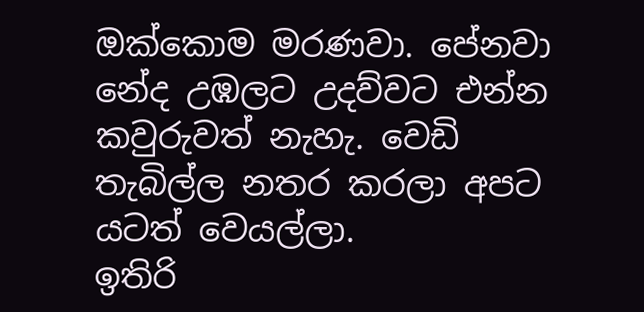ඔක්කොම මරණවා. පේනවා නේද උඹලට උදව්වට එන්න කවුරුවත් නැහැ. වෙඩි තැබිල්ල නතර කරලා අපට යටත් වෙයල්ලා.
ඉතිරි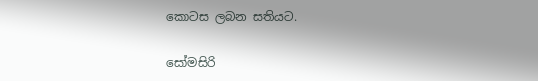කොටස ලබන සතියට.

සෝමසිරි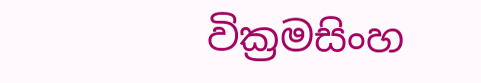වික්‍රමසිංහ